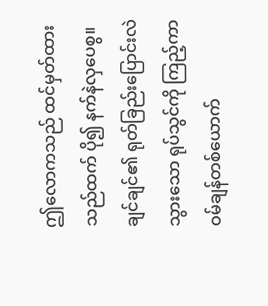ဤလောကသည် ထင်မှတ်ထားသည်ထက် ပို၍ နက်နဲလှပေစွ။
ချင်ချင်၏ ရုတ်ခြည်းပြောင်းလဲသွားသော ရုပ်သွင်ကို ကြည့်ကာ ဝမ်ချန်တစ်ယောက်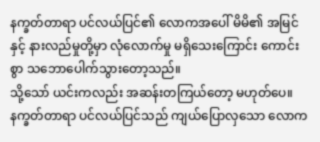နက္ခတ်တာရာ ပင်လယ်ပြင်၏ လောကအပေါ် မိမိ၏ အမြင်နှင့် နားလည်မှုတို့မှာ လုံလောက်မှု မရှိသေးကြောင်း ကောင်းစွာ သဘောပေါက်သွားတော့သည်။
သို့သော် ယင်းကလည်း အဆန်းတကြယ်တော့ မဟုတ်ပေ။
နက္ခတ်တာရာ ပင်လယ်ပြင်သည် ကျယ်ပြောလှသော လောက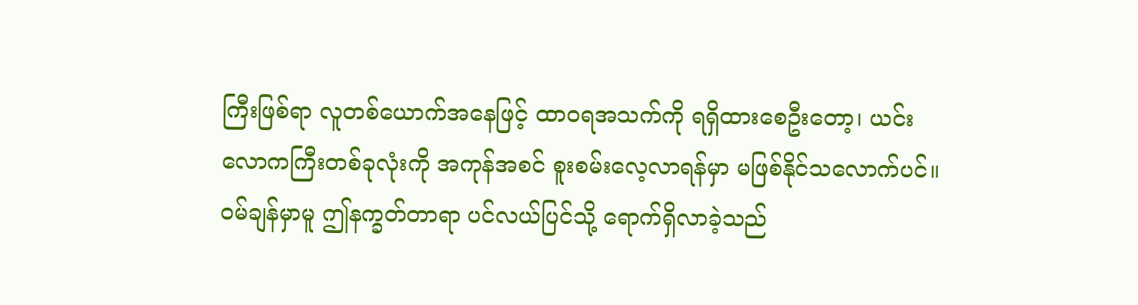ကြီးဖြစ်ရာ လူတစ်ယောက်အနေဖြင့် ထာဝရအသက်ကို ရရှိထားစေဦးတော့၊ ယင်းလောကကြီးတစ်ခုလုံးကို အကုန်အစင် စူးစမ်းလေ့လာရန်မှာ မဖြစ်နိုင်သလောက်ပင်။
ဝမ်ချန်မှာမူ ဤနက္ခတ်တာရာ ပင်လယ်ပြင်သို့ ရောက်ရှိလာခဲ့သည်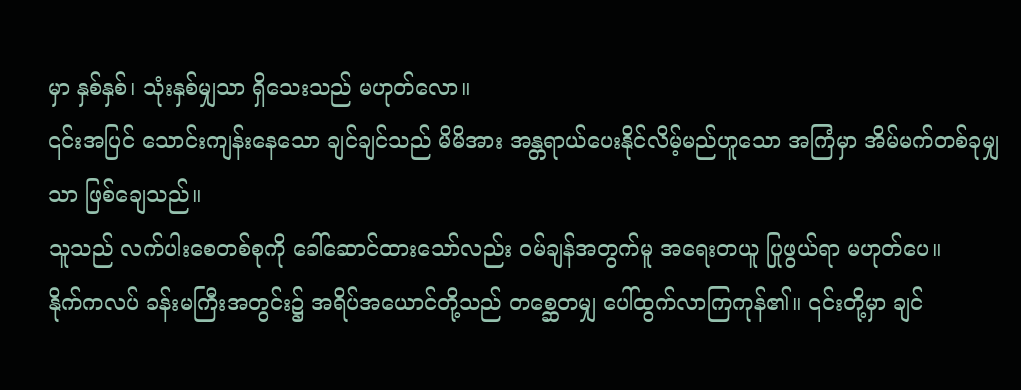မှာ နှစ်နှစ်၊ သုံးနှစ်မျှသာ ရှိသေးသည် မဟုတ်လော။
၎င်းအပြင် သောင်းကျန်းနေသော ချင်ချင်သည် မိမိအား အန္တရာယ်ပေးနိုင်လိမ့်မည်ဟူသော အကြံမှာ အိမ်မက်တစ်ခုမျှသာ ဖြစ်ချေသည်။
သူသည် လက်ပါးစေတစ်စုကို ခေါ်ဆောင်ထားသော်လည်း ဝမ်ချန်အတွက်မူ အရေးတယူ ပြုဖွယ်ရာ မဟုတ်ပေ။
နိုက်ကလပ် ခန်းမကြီးအတွင်း၌ အရိပ်အယောင်တို့သည် တစ္ဆေတမျှ ပေါ်ထွက်လာကြကုန်၏။ ၎င်းတို့မှာ ချင်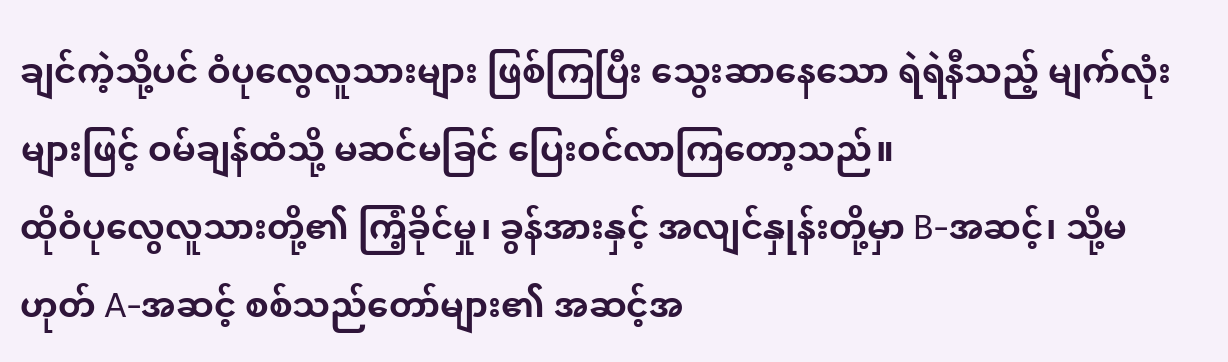ချင်ကဲ့သို့ပင် ဝံပုလွေလူသားများ ဖြစ်ကြပြီး သွေးဆာနေသော ရဲရဲနီသည့် မျက်လုံးများဖြင့် ဝမ်ချန်ထံသို့ မဆင်မခြင် ပြေးဝင်လာကြတော့သည်။
ထိုဝံပုလွေလူသားတို့၏ ကြံ့ခိုင်မှု၊ ခွန်အားနှင့် အလျင်နှုန်းတို့မှာ B-အဆင့်၊ သို့မဟုတ် A-အဆင့် စစ်သည်တော်များ၏ အဆင့်အ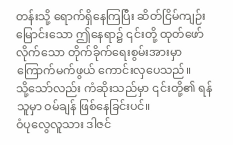တန်းသို့ ရောက်ရှိနေကြပြီး ဆိတ်ငြိမ်ကျဉ်းမြောင်းသော ဤနေရာ၌ ၎င်းတို့ ထုတ်ဖော်လိုက်သော တိုက်ခိုက်ရေးစွမ်းအားမှာ ကြောက်မက်ဖွယ် ကောင်းလှပေသည်။
သို့သော်လည်း ကံဆိုးသည်မှာ ၎င်းတို့၏ ရန်သူမှာ ဝမ်ချန် ဖြစ်နေခြင်းပင်။
ဝံပုလွေလူသား ဒါဇင်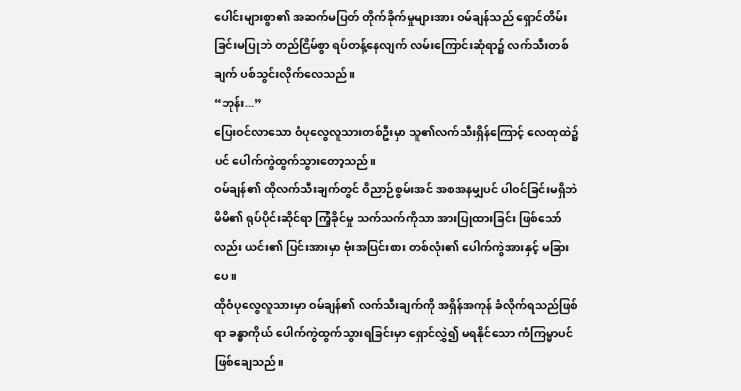ပေါင်းများစွာ၏ အဆက်မပြတ် တိုက်ခိုက်မှုများအား ဝမ်ချန်သည် ရှောင်တိမ်းခြင်းမပြုဘဲ တည်ငြိမ်စွာ ရပ်တန့်နေလျက် လမ်းကြောင်းဆုံရာ၌ လက်သီးတစ်ချက် ပစ်သွင်းလိုက်လေသည်။
“ဘုန်း...”
ပြေးဝင်လာသော ဝံပုလွေလူသားတစ်ဦးမှာ သူ၏လက်သီးရှိန်ကြောင့် လေထုထဲ၌ပင် ပေါက်ကွဲထွက်သွားတော့သည်။
ဝမ်ချန်၏ ထိုလက်သီးချက်တွင် ဝိညာဉ်စွမ်းအင် အစအနမျှပင် ပါဝင်ခြင်းမရှိဘဲ မိမိ၏ ရုပ်ပိုင်းဆိုင်ရာ ကြံ့ခိုင်မှု သက်သက်ကိုသာ အားပြုထားခြင်း ဖြစ်သော်လည်း ယင်း၏ ပြင်းအားမှာ ဗုံးအပြင်းစား တစ်လုံး၏ ပေါက်ကွဲအားနှင့် မခြားပေ။
ထိုဝံပုလွေလူသားမှာ ဝမ်ချန်၏ လက်သီးချက်ကို အရှိန်အကုန် ခံလိုက်ရသည်ဖြစ်ရာ ခန္ဓာကိုယ် ပေါက်ကွဲထွက်သွားရခြင်းမှာ ရှောင်လွှဲ၍ မရနိုင်သော ကံကြမ္မာပင် ဖြစ်ချေသည်။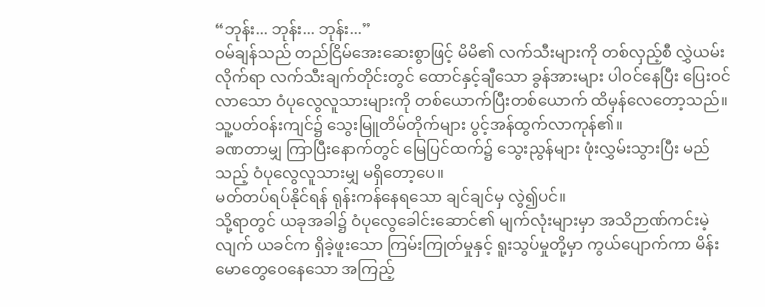“ဘုန်း... ဘုန်း... ဘုန်း...”
ဝမ်ချန်သည် တည်ငြိမ်အေးဆေးစွာဖြင့် မိမိ၏ လက်သီးများကို တစ်လှည့်စီ လွှဲယမ်းလိုက်ရာ လက်သီးချက်တိုင်းတွင် ထောင်နှင့်ချီသော ခွန်အားများ ပါဝင်နေပြီး ပြေးဝင်လာသော ဝံပုလွေလူသားများကို တစ်ယောက်ပြီးတစ်ယောက် ထိမှန်လေတော့သည်။
သူ့ပတ်ဝန်းကျင်၌ သွေးမြူတိမ်တိုက်များ ပွင့်အန်ထွက်လာကုန်၏။
ခဏတာမျှ ကြာပြီးနောက်တွင် မြေပြင်ထက်၌ သွေးညွန်များ ဖုံးလွှမ်းသွားပြီး မည်သည့် ဝံပုလွေလူသားမျှ မရှိတော့ပေ။
မတ်တပ်ရပ်နိုင်ရန် ရုန်းကန်နေရသော ချင်ချင်မှ လွဲ၍ပင်။
သို့ရာတွင် ယခုအခါ၌ ဝံပုလွေခေါင်းဆောင်၏ မျက်လုံးများမှာ အသိဉာဏ်ကင်းမဲ့လျက် ယခင်က ရှိခဲ့ဖူးသော ကြမ်းကြုတ်မှုနှင့် ရူးသွပ်မှုတို့မှာ ကွယ်ပျောက်ကာ မိန်းမောတွေဝေနေသော အကြည့်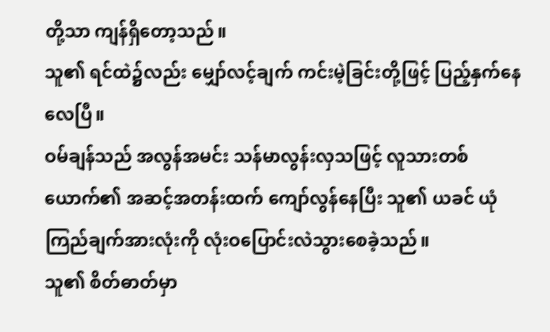တို့သာ ကျန်ရှိတော့သည်။
သူ၏ ရင်ထဲ၌လည်း မျှော်လင့်ချက် ကင်းမဲ့ခြင်းတို့ဖြင့် ပြည့်နှက်နေလေပြီ။
ဝမ်ချန်သည် အလွန်အမင်း သန်မာလွန်းလှသဖြင့် လူသားတစ်ယောက်၏ အဆင့်အတန်းထက် ကျော်လွန်နေပြီး သူ၏ ယခင် ယုံကြည်ချက်အားလုံးကို လုံးဝပြောင်းလဲသွားစေခဲ့သည်။
သူ၏ စိတ်ဓာတ်မှာ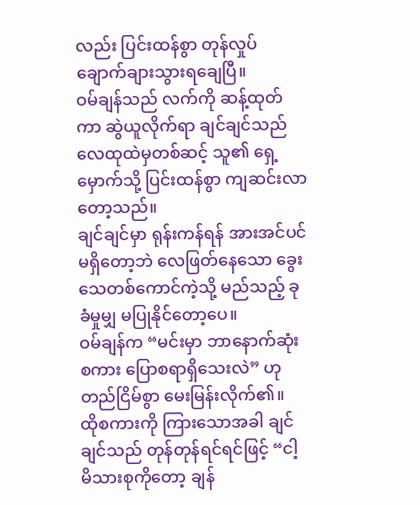လည်း ပြင်းထန်စွာ တုန်လှုပ်ချောက်ချားသွားရချေပြီ။
ဝမ်ချန်သည် လက်ကို ဆန့်ထုတ်ကာ ဆွဲယူလိုက်ရာ ချင်ချင်သည် လေထုထဲမှတစ်ဆင့် သူ၏ ရှေ့မှောက်သို့ ပြင်းထန်စွာ ကျဆင်းလာတော့သည်။
ချင်ချင်မှာ ရုန်းကန်ရန် အားအင်ပင် မရှိတော့ဘဲ လေဖြတ်နေသော ခွေးသေတစ်ကောင်ကဲ့သို့ မည်သည့် ခုခံမှုမျှ မပြုနိုင်တော့ပေ။
ဝမ်ချန်က “မင်းမှာ ဘာနောက်ဆုံးစကား ပြောစရာရှိသေးလဲ” ဟု တည်ငြိမ်စွာ မေးမြန်းလိုက်၏။
ထိုစကားကို ကြားသောအခါ ချင်ချင်သည် တုန်တုန်ရင်ရင်ဖြင့် “ငါ့ မိသားစုကိုတော့ ချန်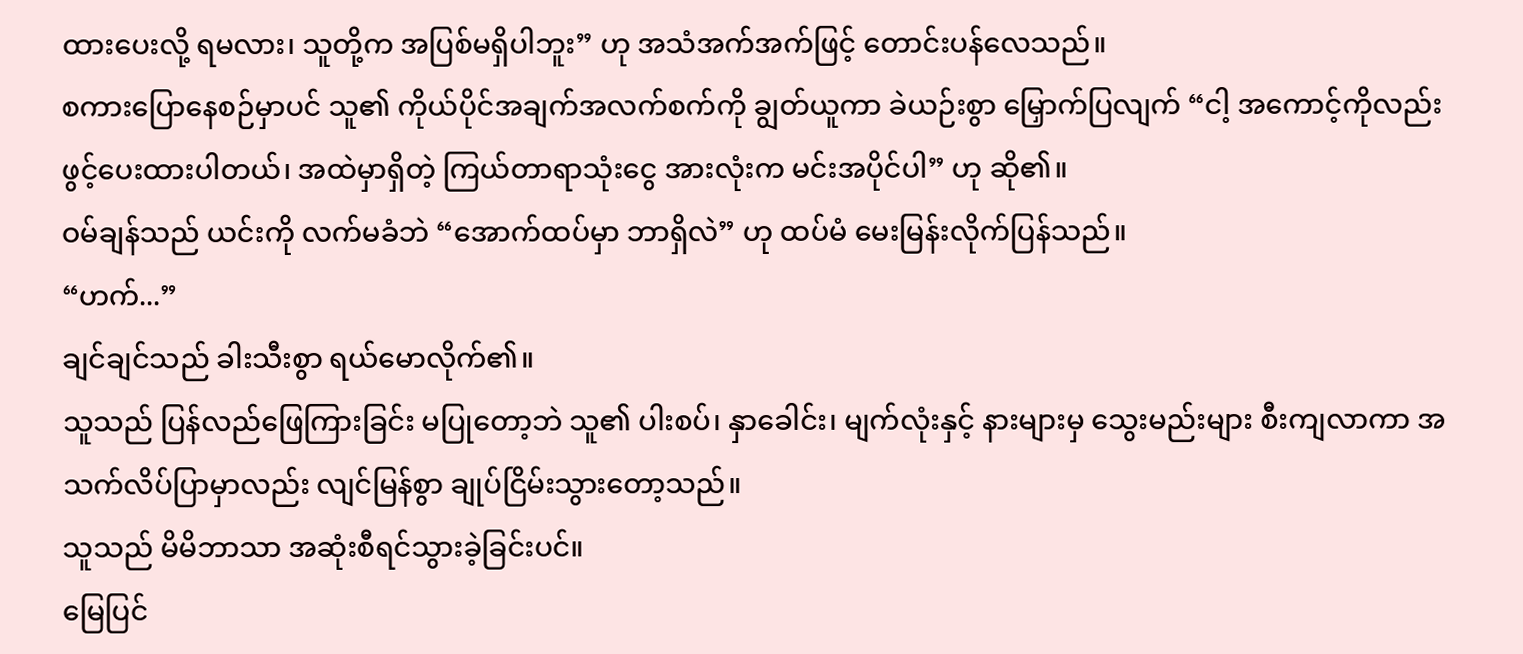ထားပေးလို့ ရမလား၊ သူတို့က အပြစ်မရှိပါဘူး” ဟု အသံအက်အက်ဖြင့် တောင်းပန်လေသည်။
စကားပြောနေစဉ်မှာပင် သူ၏ ကိုယ်ပိုင်အချက်အလက်စက်ကို ချွတ်ယူကာ ခဲယဉ်းစွာ မြှောက်ပြလျက် “ငါ့ အကောင့်ကိုလည်း ဖွင့်ပေးထားပါတယ်၊ အထဲမှာရှိတဲ့ ကြယ်တာရာသုံးငွေ အားလုံးက မင်းအပိုင်ပါ” ဟု ဆို၏။
ဝမ်ချန်သည် ယင်းကို လက်မခံဘဲ “အောက်ထပ်မှာ ဘာရှိလဲ” ဟု ထပ်မံ မေးမြန်းလိုက်ပြန်သည်။
“ဟက်...”
ချင်ချင်သည် ခါးသီးစွာ ရယ်မောလိုက်၏။
သူသည် ပြန်လည်ဖြေကြားခြင်း မပြုတော့ဘဲ သူ၏ ပါးစပ်၊ နှာခေါင်း၊ မျက်လုံးနှင့် နားများမှ သွေးမည်းများ စီးကျလာကာ အသက်လိပ်ပြာမှာလည်း လျင်မြန်စွာ ချုပ်ငြိမ်းသွားတော့သည်။
သူသည် မိမိဘာသာ အဆုံးစီရင်သွားခဲ့ခြင်းပင်။
မြေပြင်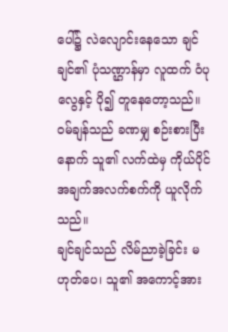ပေါ်၌ လဲလျောင်းနေသော ချင်ချင်၏ ပုံသဏ္ဌာန်မှာ လူထက် ဝံပုလွေနှင့် ပို၍ တူနေတော့သည်။
ဝမ်ချန်သည် ခဏမျှ စဉ်းစားပြီးနောက် သူ၏ လက်ထဲမှ ကိုယ်ပိုင်အချက်အလက်စက်ကို ယူလိုက်သည်။
ချင်ချင်သည် လိမ်ညာခဲ့ခြင်း မဟုတ်ပေ၊ သူ၏ အကောင့်အား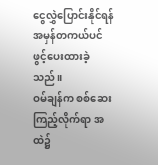ငွေလွှဲပြောင်းနိုင်ရန် အမှန်တကယ်ပင် ဖွင့်ပေးထားခဲ့သည်။
ဝမ်ချန်က စစ်ဆေးကြည့်လိုက်ရာ အထဲ၌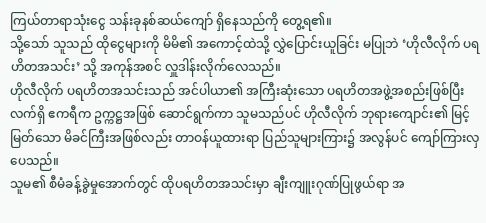ကြယ်တာရာသုံးငွေ သန်းခုနစ်ဆယ်ကျော် ရှိနေသည်ကို တွေ့ရ၏။
သို့သော် သူသည် ထိုငွေများကို မိမိ၏ အကောင့်ထဲသို့ လွှဲပြောင်းယူခြင်း မပြုဘဲ ‘ဟိုလီလိုက် ပရဟိတအသင်း’ သို့ အကုန်အစင် လှူဒါန်းလိုက်လေသည်။
ဟိုလီလိုက် ပရဟိတအသင်းသည် အင်ပါယာ၏ အကြီးဆုံးသော ပရဟိတအဖွဲ့အစည်းဖြစ်ပြီး လက်ရှိ ဧကရီက ဥက္ကဋ္ဌအဖြစ် ဆောင်ရွက်ကာ သူမသည်ပင် ဟိုလီလိုက် ဘုရားကျောင်း၏ မြင့်မြတ်သော မိခင်ကြီးအဖြစ်လည်း တာဝန်ယူထားရာ ပြည်သူများကြား၌ အလွန်ပင် ကျော်ကြားလှပေသည်။
သူမ၏ စီမံခန့်ခွဲမှုအောက်တွင် ထိုပရဟိတအသင်းမှာ ချီးကျူးဂုဏ်ပြုဖွယ်ရာ အ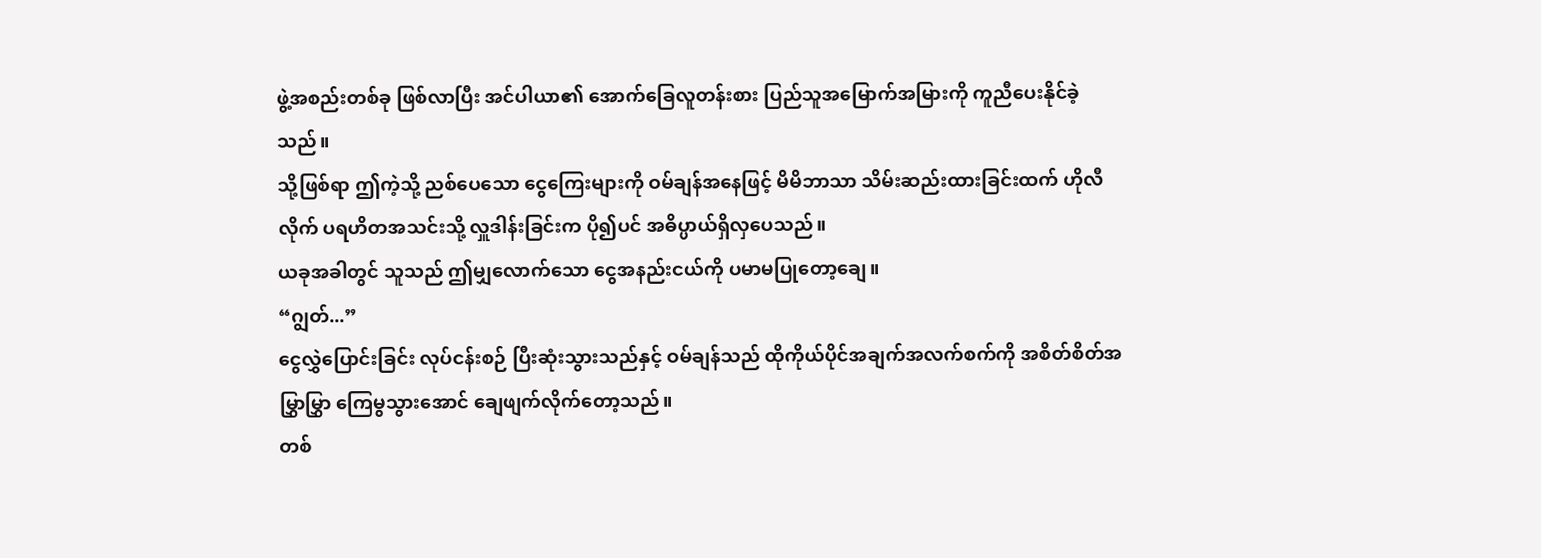ဖွဲ့အစည်းတစ်ခု ဖြစ်လာပြီး အင်ပါယာ၏ အောက်ခြေလူတန်းစား ပြည်သူအမြောက်အမြားကို ကူညီပေးနိုင်ခဲ့သည်။
သို့ဖြစ်ရာ ဤကဲ့သို့ ညစ်ပေသော ငွေကြေးများကို ဝမ်ချန်အနေဖြင့် မိမိဘာသာ သိမ်းဆည်းထားခြင်းထက် ဟိုလီလိုက် ပရဟိတအသင်းသို့ လှူဒါန်းခြင်းက ပို၍ပင် အဓိပ္ပာယ်ရှိလှပေသည်။
ယခုအခါတွင် သူသည် ဤမျှလောက်သော ငွေအနည်းငယ်ကို ပမာမပြုတော့ချေ။
“ဂျွတ်...”
ငွေလွှဲပြောင်းခြင်း လုပ်ငန်းစဉ် ပြီးဆုံးသွားသည်နှင့် ဝမ်ချန်သည် ထိုကိုယ်ပိုင်အချက်အလက်စက်ကို အစိတ်စိတ်အမြွှာမြွှာ ကြေမွသွားအောင် ချေဖျက်လိုက်တော့သည်။
တစ်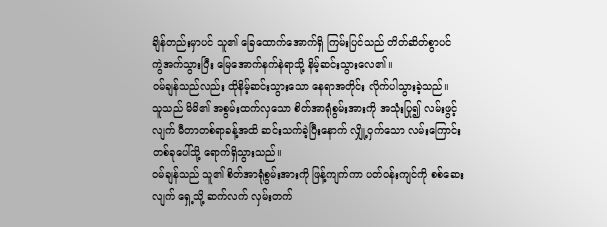ချိန်တည်းမှာပင် သူ၏ ခြေထောက်အောက်ရှိ ကြမ်းပြင်သည် တိတ်ဆိတ်စွာပင် ကွဲအက်သွားပြီး မြေအောက်နက်နဲရာသို့ နိမ့်ဆင်းသွားလေ၏။
ဝမ်ချန်သည်လည်း ထိုနိမ့်ဆင်းသွားသော နေရာအတိုင်း လိုက်ပါသွားခဲ့သည်။
သူသည် မိမိ၏ အစွမ်းထက်လှသော စိတ်အာရုံစွမ်းအားကို အသုံးပြု၍ လမ်းဖွင့်လျက် မီတာတစ်ရာခန့်အထိ ဆင်းသက်ခဲ့ပြီးနောက် လျှို့ဝှက်သော လမ်းကြောင်းတစ်ခုပေါ်သို့ ရောက်ရှိသွားသည်။
ဝမ်ချန်သည် သူ၏ စိတ်အာရုံစွမ်းအားကို ဖြန့်ကျက်ကာ ပတ်ဝန်းကျင်ကို စစ်ဆေးလျက် ရှေ့သို့ ဆက်လက် လှမ်းတက်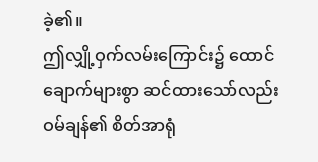ခဲ့၏။
ဤလျှို့ဝှက်လမ်းကြောင်း၌ ထောင်ချောက်များစွာ ဆင်ထားသော်လည်း ဝမ်ချန်၏ စိတ်အာရုံ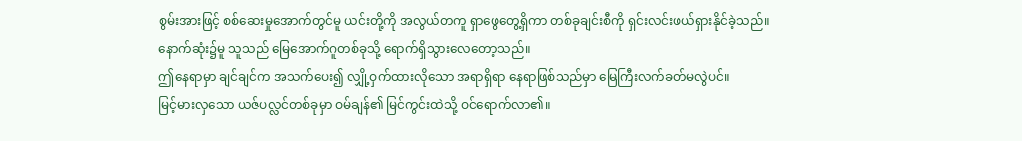စွမ်းအားဖြင့် စစ်ဆေးမှုအောက်တွင်မူ ယင်းတို့ကို အလွယ်တကူ ရှာဖွေတွေ့ရှိကာ တစ်ခုချင်းစီကို ရှင်းလင်းဖယ်ရှားနိုင်ခဲ့သည်။
နောက်ဆုံး၌မူ သူသည် မြေအောက်ဂူတစ်ခုသို့ ရောက်ရှိသွားလေတော့သည်။
ဤနေရာမှာ ချင်ချင်က အသက်ပေး၍ လျှို့ဝှက်ထားလိုသော အရာရှိရာ နေရာဖြစ်သည်မှာ မြေကြီးလက်ခတ်မလွဲပင်။
မြင့်မားလှသော ယဇ်ပလ္လင်တစ်ခုမှာ ဝမ်ချန်၏ မြင်ကွင်းထဲသို့ ဝင်ရောက်လာ၏။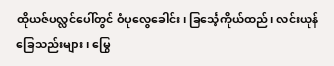ထိုယဇ်ပလ္လင်ပေါ်တွင် ဝံပုလွေခေါင်း၊ ခြင်္သေ့ကိုယ်ထည်၊ လင်းယုန်ခြေသည်းများ၊ မြွေ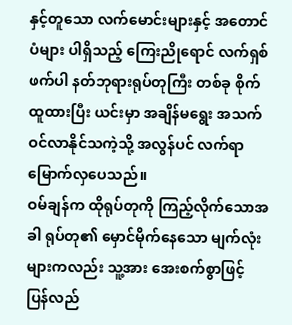နှင့်တူသော လက်မောင်းများနှင့် အတောင်ပံများ ပါရှိသည့် ကြေးညိုရောင် လက်ရှစ်ဖက်ပါ နတ်ဘုရားရုပ်တုကြီး တစ်ခု စိုက်ထူထားပြီး ယင်းမှာ အချိန်မရွေး အသက်ဝင်လာနိုင်သကဲ့သို့ အလွန်ပင် လက်ရာမြောက်လှပေသည်။
ဝမ်ချန်က ထိုရုပ်တုကို ကြည့်လိုက်သောအခါ ရုပ်တု၏ မှောင်မိုက်နေသော မျက်လုံးများကလည်း သူ့အား အေးစက်စွာဖြင့် ပြန်လည်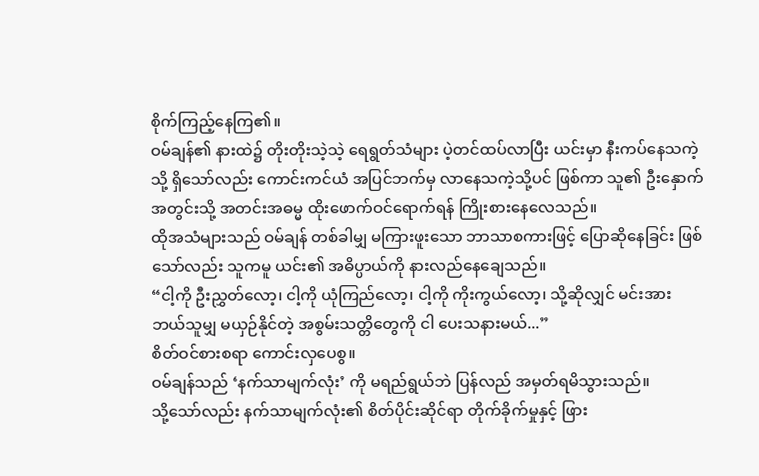စိုက်ကြည့်နေကြ၏။
ဝမ်ချန်၏ နားထဲ၌ တိုးတိုးသဲ့သဲ့ ရေရွတ်သံများ ပဲ့တင်ထပ်လာပြီး ယင်းမှာ နီးကပ်နေသကဲ့သို့ ရှိသော်လည်း ကောင်းကင်ယံ အပြင်ဘက်မှ လာနေသကဲ့သို့ပင် ဖြစ်ကာ သူ၏ ဦးနှောက်အတွင်းသို့ အတင်းအဓမ္မ ထိုးဖောက်ဝင်ရောက်ရန် ကြိုးစားနေလေသည်။
ထိုအသံများသည် ဝမ်ချန် တစ်ခါမျှ မကြားဖူးသော ဘာသာစကားဖြင့် ပြောဆိုနေခြင်း ဖြစ်သော်လည်း သူကမူ ယင်း၏ အဓိပ္ပာယ်ကို နားလည်နေချေသည်။
“ငါ့ကို ဦးညွှတ်လော့၊ ငါ့ကို ယုံကြည်လော့၊ ငါ့ကို ကိုးကွယ်လော့၊ သို့ဆိုလျှင် မင်းအား ဘယ်သူမျှ မယှဉ်နိုင်တဲ့ အစွမ်းသတ္တိတွေကို ငါ ပေးသနားမယ်...”
စိတ်ဝင်စားစရာ ကောင်းလှပေစွ။
ဝမ်ချန်သည် ‘နက်သာမျက်လုံး’ ကို မရည်ရွယ်ဘဲ ပြန်လည် အမှတ်ရမိသွားသည်။
သို့သော်လည်း နက်သာမျက်လုံး၏ စိတ်ပိုင်းဆိုင်ရာ တိုက်ခိုက်မှုနှင့် ဖြား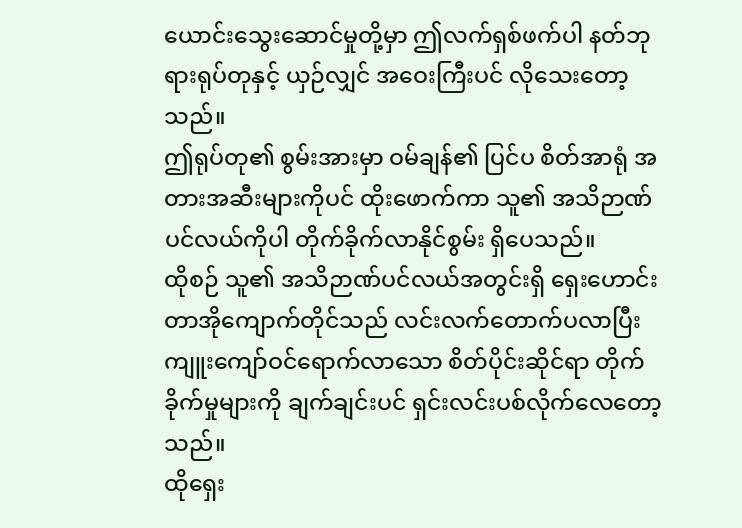ယောင်းသွေးဆောင်မှုတို့မှာ ဤလက်ရှစ်ဖက်ပါ နတ်ဘုရားရုပ်တုနှင့် ယှဉ်လျှင် အဝေးကြီးပင် လိုသေးတော့သည်။
ဤရုပ်တု၏ စွမ်းအားမှာ ဝမ်ချန်၏ ပြင်ပ စိတ်အာရုံ အတားအဆီးများကိုပင် ထိုးဖောက်ကာ သူ၏ အသိဉာဏ်ပင်လယ်ကိုပါ တိုက်ခိုက်လာနိုင်စွမ်း ရှိပေသည်။
ထိုစဉ် သူ၏ အသိဉာဏ်ပင်လယ်အတွင်းရှိ ရှေးဟောင်းတာအိုကျောက်တိုင်သည် လင်းလက်တောက်ပလာပြီး ကျူးကျော်ဝင်ရောက်လာသော စိတ်ပိုင်းဆိုင်ရာ တိုက်ခိုက်မှုများကို ချက်ချင်းပင် ရှင်းလင်းပစ်လိုက်လေတော့သည်။
ထိုရှေး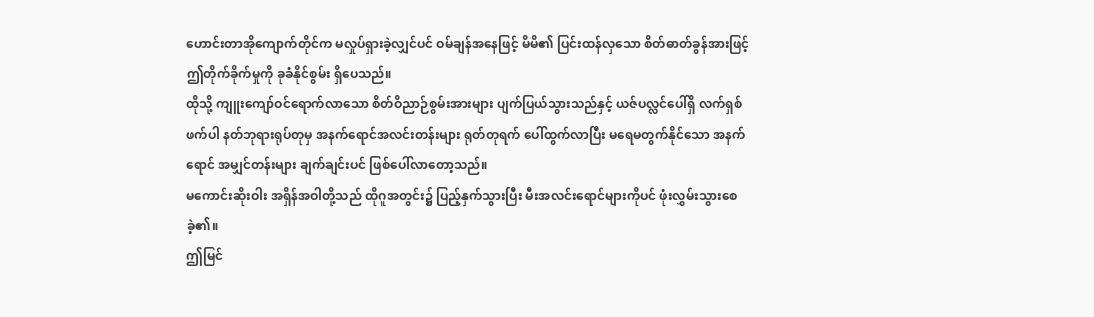ဟောင်းတာအိုကျောက်တိုင်က မလှုပ်ရှားခဲ့လျှင်ပင် ဝမ်ချန်အနေဖြင့် မိမိ၏ ပြင်းထန်လှသော စိတ်ဓာတ်ခွန်အားဖြင့် ဤတိုက်ခိုက်မှုကို ခုခံနိုင်စွမ်း ရှိပေသည်။
ထိုသို့ ကျူးကျော်ဝင်ရောက်လာသော စိတ်ဝိညာဉ်စွမ်းအားများ ပျက်ပြယ်သွားသည်နှင့် ယဇ်ပလ္လင်ပေါ်ရှိ လက်ရှစ်ဖက်ပါ နတ်ဘုရားရုပ်တုမှ အနက်ရောင်အလင်းတန်းများ ရုတ်တုရက် ပေါ်ထွက်လာပြီး မရေမတွက်နိုင်သော အနက်ရောင် အမျှင်တန်းများ ချက်ချင်းပင် ဖြစ်ပေါ်လာတော့သည်။
မကောင်းဆိုးဝါး အရှိန်အဝါတို့သည် ထိုဂူအတွင်း၌ ပြည့်နှက်သွားပြီး မီးအလင်းရောင်များကိုပင် ဖုံးလွှမ်းသွားစေခဲ့၏။
ဤမြင်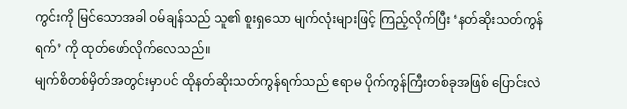ကွင်းကို မြင်သောအခါ ဝမ်ချန်သည် သူ၏ စူးရှသော မျက်လုံးများဖြင့် ကြည့်လိုက်ပြီး ‘နတ်ဆိုးသတ်ကွန်ရက်’ ကို ထုတ်ဖော်လိုက်လေသည်။
မျက်စိတစ်မှိတ်အတွင်းမှာပင် ထိုနတ်ဆိုးသတ်ကွန်ရက်သည် ဧရာမ ပိုက်ကွန်ကြီးတစ်ခုအဖြစ် ပြောင်းလဲ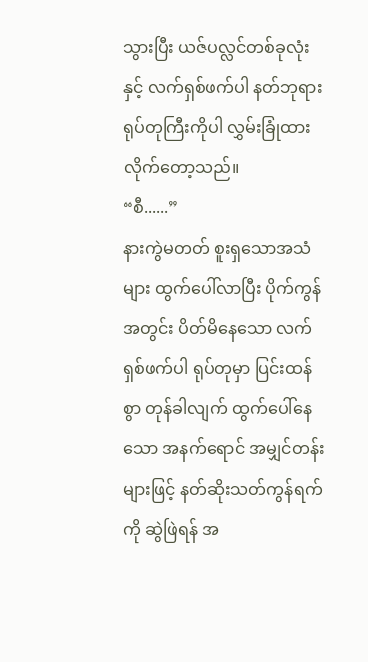သွားပြီး ယဇ်ပလ္လင်တစ်ခုလုံးနှင့် လက်ရှစ်ဖက်ပါ နတ်ဘုရားရုပ်တုကြီးကိုပါ လွှမ်းခြုံထားလိုက်တော့သည်။
“စီ......”
နားကွဲမတတ် စူးရှသောအသံများ ထွက်ပေါ်လာပြီး ပိုက်ကွန်အတွင်း ပိတ်မိနေသော လက်ရှစ်ဖက်ပါ ရုပ်တုမှာ ပြင်းထန်စွာ တုန်ခါလျက် ထွက်ပေါ်နေသော အနက်ရောင် အမျှင်တန်းများဖြင့် နတ်ဆိုးသတ်ကွန်ရက်ကို ဆွဲဖြဲရန် အ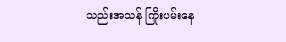သည်းအသန် ကြိုးပမ်းနေ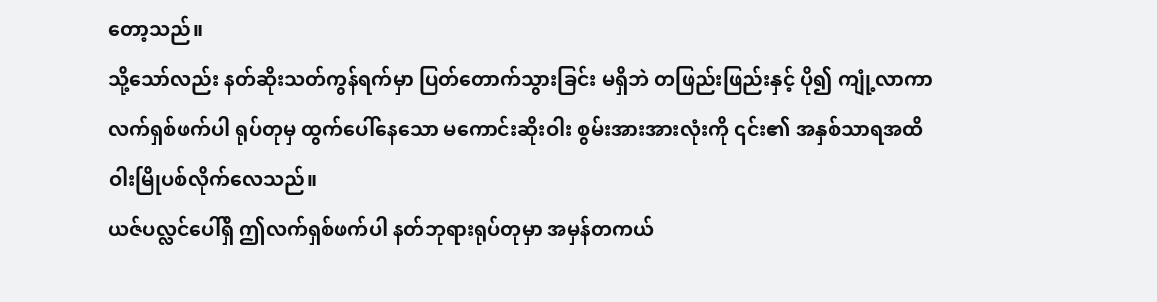တော့သည်။
သို့သော်လည်း နတ်ဆိုးသတ်ကွန်ရက်မှာ ပြတ်တောက်သွားခြင်း မရှိဘဲ တဖြည်းဖြည်းနှင့် ပို၍ ကျုံ့လာကာ လက်ရှစ်ဖက်ပါ ရုပ်တုမှ ထွက်ပေါ်နေသော မကောင်းဆိုးဝါး စွမ်းအားအားလုံးကို ၎င်း၏ အနှစ်သာရအထိ ဝါးမြိုပစ်လိုက်လေသည်။
ယဇ်ပလ္လင်ပေါ်ရှိ ဤလက်ရှစ်ဖက်ပါ နတ်ဘုရားရုပ်တုမှာ အမှန်တကယ်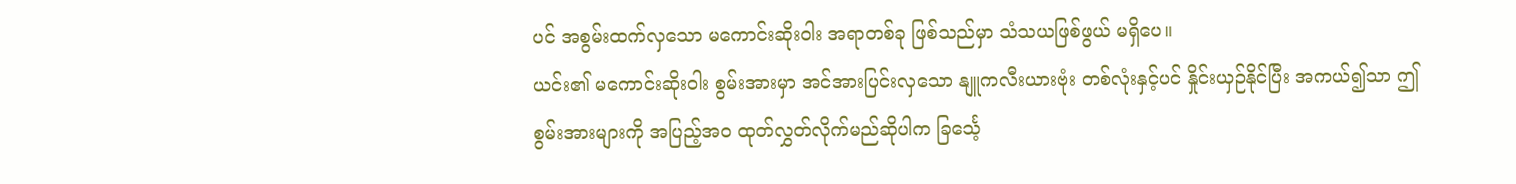ပင် အစွမ်းထက်လှသော မကောင်းဆိုးဝါး အရာတစ်ခု ဖြစ်သည်မှာ သံသယဖြစ်ဖွယ် မရှိပေ။
ယင်း၏ မကောင်းဆိုးဝါး စွမ်းအားမှာ အင်အားပြင်းလှသော နျူကလီးယားဗုံး တစ်လုံးနှင့်ပင် နှိုင်းယှဉ်နိုင်ပြီး အကယ်၍သာ ဤစွမ်းအားများကို အပြည့်အဝ ထုတ်လွှတ်လိုက်မည်ဆိုပါက ခြင်္သေ့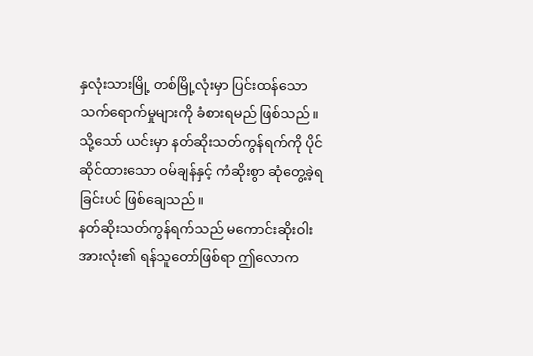နှလုံးသားမြို့ တစ်မြို့လုံးမှာ ပြင်းထန်သော သက်ရောက်မှုများကို ခံစားရမည် ဖြစ်သည်။
သို့သော် ယင်းမှာ နတ်ဆိုးသတ်ကွန်ရက်ကို ပိုင်ဆိုင်ထားသော ဝမ်ချန်နှင့် ကံဆိုးစွာ ဆုံတွေ့ခဲ့ရခြင်းပင် ဖြစ်ချေသည်။
နတ်ဆိုးသတ်ကွန်ရက်သည် မကောင်းဆိုးဝါး အားလုံး၏ ရန်သူတော်ဖြစ်ရာ ဤလောက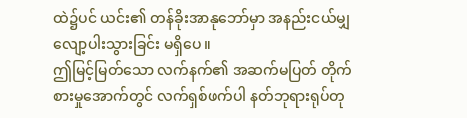ထဲ၌ပင် ယင်း၏ တန်ခိုးအာနုဘော်မှာ အနည်းငယ်မျှ လျော့ပါးသွားခြင်း မရှိပေ။
ဤမြင့်မြတ်သော လက်နက်၏ အဆက်မပြတ် တိုက်စားမှုအောက်တွင် လက်ရှစ်ဖက်ပါ နတ်ဘုရားရုပ်တု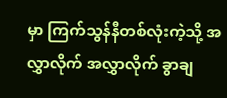မှာ ကြက်သွန်နီတစ်လုံးကဲ့သို့ အလွှာလိုက် အလွှာလိုက် ခွာချ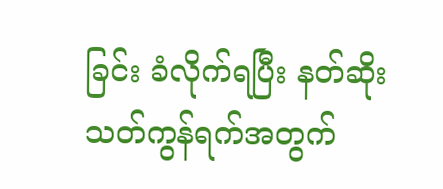ခြင်း ခံလိုက်ရပြီး နတ်ဆိုးသတ်ကွန်ရက်အတွက်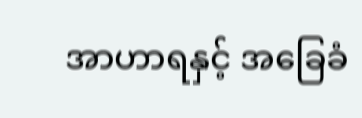အာဟာရနှင့် အခြေခံ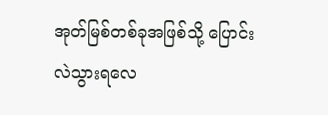အုတ်မြစ်တစ်ခုအဖြစ်သို့ ပြောင်းလဲသွားရလေ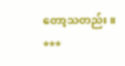တော့သတည်း။
***